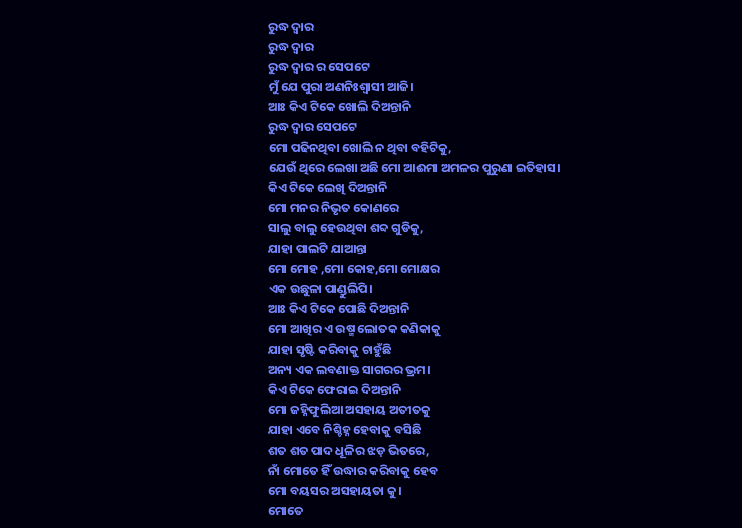ରୁଦ୍ଧ ଦ୍ଵାର
ରୁଦ୍ଧ ଦ୍ଵାର
ରୁଦ୍ଧ ଦ୍ଵାର ର ସେପଟେ
ମୁଁ ଯେ ପୁରା ଅଣନିଃଶ୍ବାସୀ ଆଜି।
ଆଃ କିଏ ଟିକେ ଖୋଲି ଦିଅନ୍ତାନି
ରୁଦ୍ଧ ଦ୍ଵାର ସେପଟେ
ମୋ ପଢିନଥିବା ଖୋଲି ନ ଥିବା ବହିଟିକୁ,
ଯେଉଁ ଥିରେ ଲେଖା ଅଛି ମୋ ଆଈମା ଅମଳର ପୁରୁଣା ଇତିହାସ।
କିଏ ଟିକେ ଲେଖି ଦିଅନ୍ତାନି
ମୋ ମନର ନିଭୃତ କୋଣରେ
ସାଲୁ ବାଲୁ ହେଉଥିବା ଶବ୍ଦ ଗୁଡିକୁ,
ଯାହା ପାଲଟି ଯାଆନ୍ତା
ମୋ ମୋହ ,ମୋ କୋହ,ମୋ ମୋକ୍ଷର
ଏକ ଉଛୁଳା ପାଣ୍ଡୁଲିପି।
ଆଃ କିଏ ଟିକେ ପୋଛି ଦିଅନ୍ତାନି
ମୋ ଆଖିର ଏ ଉଷ୍ମ ଲୋତକ କଣିକାକୁ
ଯାହା ସୃଷ୍ଟି କରିବାକୁ ଚାହୁଁଛି
ଅନ୍ୟ ଏକ ଲବଣାକ୍ତ ସାଗରର ଭ୍ରମ।
କିଏ ଟିକେ ଫେରାଇ ଦିଅନ୍ତାନି
ମୋ ଜହ୍ନିଫୁଲିଆ ଅସହାୟ ଅତୀତକୁ
ଯାହା ଏବେ ନିଶ୍ଚିହ୍ନ ହେବାକୁ ବସିଛି
ଶତ ଶତ ପାଦ ଧୂଳିର ଝଡ଼ ଭିତରେ,
ନାଁ ମୋତେ ହିଁ ଉଦ୍ଧାର କରିବାକୁ ହେବ
ମୋ ବୟସର ଅସହାୟତା କୁ।
ମୋତେ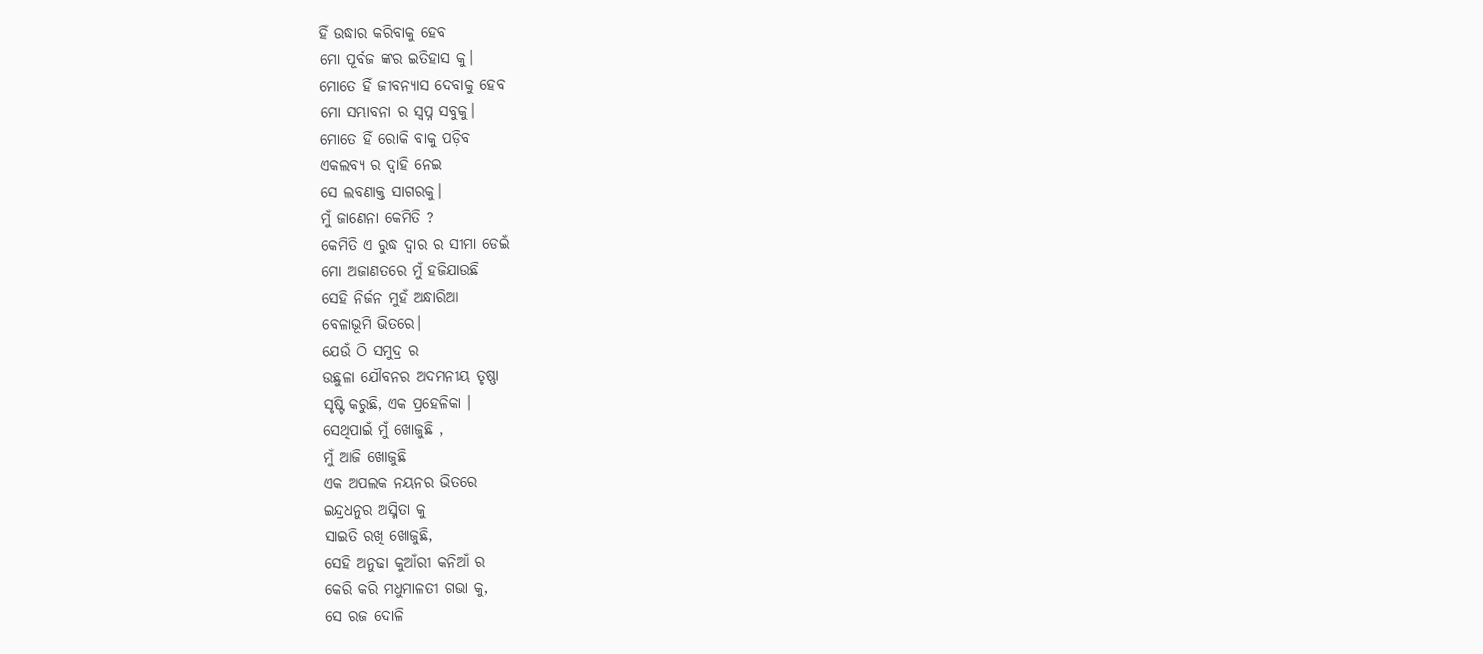ହିଁ ଉଦ୍ଧାର କରିବାକୁ ହେବ
ମୋ ପୂର୍ବଜ ଙ୍କର ଇତିହାସ କୁ।
ମୋତେ ହିଁ ଜୀବନ୍ୟାସ ଦେବାକୁ ହେବ
ମୋ ସମ୍ଭାବନା ର ସ୍ବପ୍ନ ସବୁକୁ।
ମୋତେ ହିଁ ରୋକି ବାକୁ ପଡ଼ିବ
ଏକଲବ୍ୟ ର ଦ୍ଵାହି ନେଇ
ସେ ଲବଣାକ୍ତ ସାଗରକୁ।
ମୁଁ ଜାଣେନା କେମିତି ?
କେମିତି ଏ ରୁଦ୍ଧ ଦ୍ଵାର ର ସୀମା ଡେଇଁ
ମୋ ଅଜାଣତରେ ମୁଁ ହଜିଯାଉଛି
ସେହି ନିର୍ଜନ ମୁହଁ ଅନ୍ଧାରିଆ
ବେଳାଭୂମି ଭିତରେ।
ଯେଉଁ ଠି ସମୁଦ୍ର ର
ଉଛୁଳା ଯୌବନର ଅଦମନୀୟ ତୃଷ୍ଣା
ସୃଷ୍ଟି କରୁଛି, ଏକ ପ୍ରହେଳିକା ।
ସେଥିପାଇଁ ମୁଁ ଖୋଜୁଛି ,
ମୁଁ ଆଜି ଖୋଜୁଛି
ଏକ ଅପଲକ ନୟନର ଭିତରେ
ଇନ୍ଦ୍ରଧନୁର ଅସ୍ମିତା କୁ
ସାଇତି ରଖି ଖୋଜୁଛି,
ସେହି ଅନୁଢା କୁଆଁରୀ କନିଆଁ ର
କେରି କରି ମଧୁମାଳତୀ ଗଭା କୁ,
ସେ ରଜ ଦୋଳି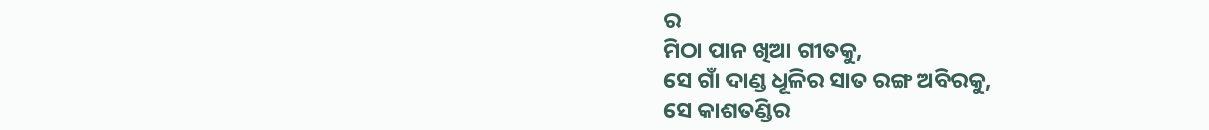ର
ମିଠା ପାନ ଖିଆ ଗୀତକୁ,
ସେ ଗାଁ ଦାଣ୍ଡ ଧୂଳିର ସାତ ରଙ୍ଗ ଅବିରକୁ,
ସେ କାଶତଣ୍ଡିର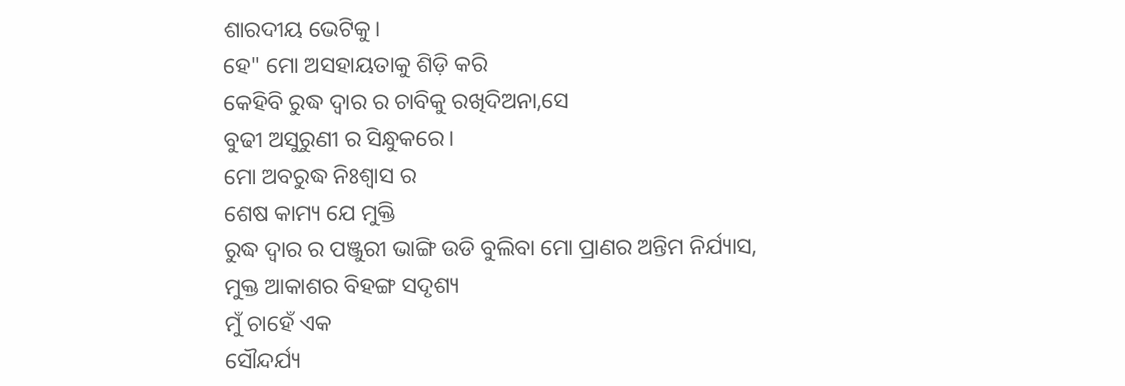ଶାରଦୀୟ ଭେଟିକୁ।
ହେ" ମୋ ଅସହାୟତାକୁ ଶିଡ଼ି କରି
କେହିବି ରୁଦ୍ଧ ଦ୍ଵାର ର ଚାବିକୁ ରଖିଦିଅନା,ସେ
ବୁଢୀ ଅସୁରୁଣୀ ର ସିନ୍ଧୁକରେ।
ମୋ ଅବରୁଦ୍ଧ ନିଃଶ୍ୱାସ ର
ଶେଷ କାମ୍ୟ ଯେ ମୁକ୍ତି
ରୁଦ୍ଧ ଦ୍ଵାର ର ପଞ୍ଜୁରୀ ଭାଙ୍ଗି ଉଡି ବୁଲିବା ମୋ ପ୍ରାଣର ଅନ୍ତିମ ନିର୍ଯ୍ୟାସ,
ମୁକ୍ତ ଆକାଶର ବିହଙ୍ଗ ସଦୃଶ୍ୟ
ମୁଁ ଚାହେଁ ଏକ
ସୌନ୍ଦର୍ଯ୍ୟ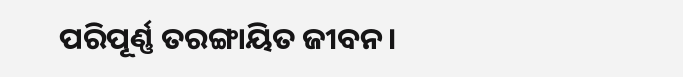ପରିପୂର୍ଣ୍ଣ ତରଙ୍ଗାୟିତ ଜୀବନ।